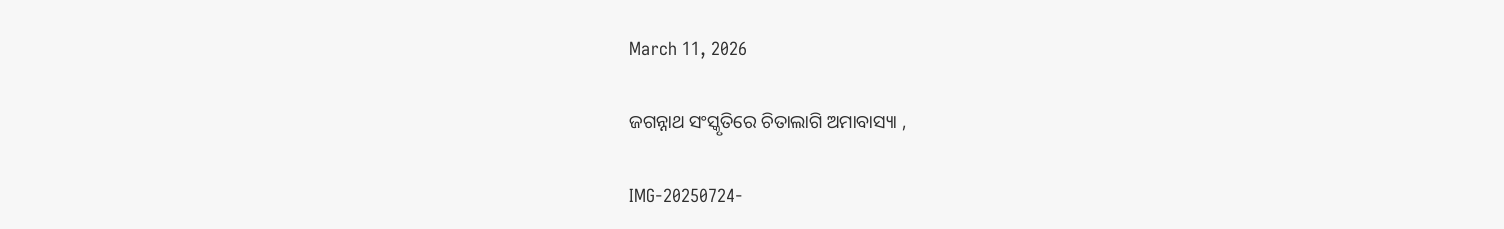March 11, 2026

ଜଗନ୍ନାଥ ସଂସ୍କୃତିରେ ଚିତାଲାଗି ଅମାବାସ୍ୟା ,

IMG-20250724-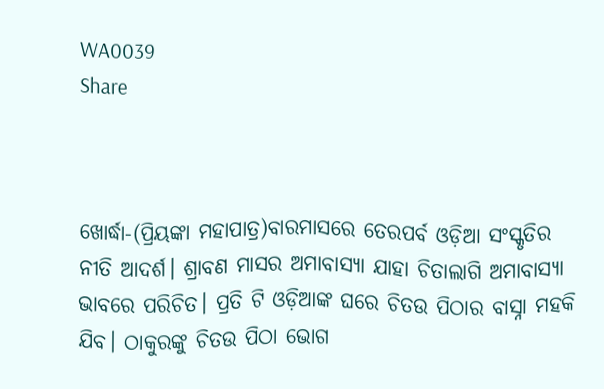WA0039
Share



ଖୋର୍ଦ୍ଧା-(ପ୍ରିୟଙ୍କା ମହାପାତ୍ର)ବାରମାସରେ ତେରପର୍ବ ଓଡ଼ିଆ ସଂସ୍କୃତିର ନୀତି ଆଦର୍ଶ। ଶ୍ରାବଣ ମାସର ଅମାବାସ୍ୟା ଯାହା ଚିତାଲାଗି ଅମାବାସ୍ୟା ଭାବରେ ପରିଚିତ। ପ୍ରତି ଟି ଓଡ଼ିଆଙ୍କ ଘରେ ଚିତଉ ପିଠାର ବାସ୍ନା ମହକି ଯିବ। ଠାକୁରଙ୍କୁ ଚିତଉ ପିଠା ଭୋଗ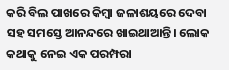କରି ବିଲ ପାଖରେ କିମ୍ବା ଜଳାଶୟରେ ଦେବା ସହ ସମସ୍ତେ ଆନନ୍ଦରେ ଖାଇଥାଆନ୍ତି। ଲୋକ କଥାକୁ ନେଇ ଏକ ପରମ୍ପରା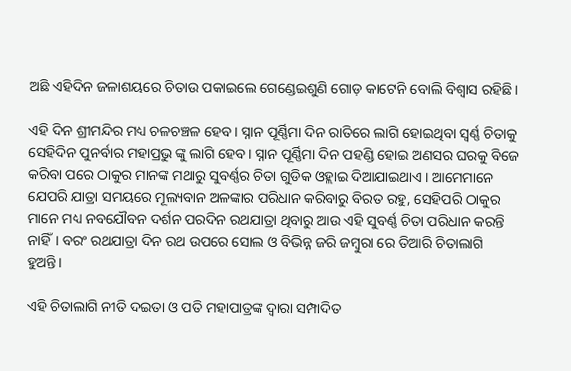ଅଛି ଏହିଦିନ ଜଳାଶୟରେ ଚିତାଉ ପକାଇଲେ ଗେଣ୍ଡେଇଶୁଣି ଗୋଡ଼ କାଟେନି ବୋଲି ବିଶ୍ୱାସ ରହିଛି।

ଏହି ଦିନ ଶ୍ରୀମନ୍ଦିର ମଧ୍ୟ ଚଳଚଞ୍ଚଳ ହେବ। ସ୍ନାନ ପୂର୍ଣ୍ଣିମା ଦିନ ରାତିରେ ଲାଗି ହୋଇଥିବା ସ୍ଵର୍ଣ୍ଣ ଚିତାକୁ ସେହିଦିନ ପୁନର୍ବାର ମହାପ୍ରଭୁ ଙ୍କୁ ଲାଗି ହେବ। ସ୍ନାନ ପୂର୍ଣ୍ଣିମା ଦିନ ପହଣ୍ଡି ହୋଇ ଅଣସର ଘରକୁ ବିଜେ କରିବା ପରେ ଠାକୁର ମାନଙ୍କ ମଥାରୁ ସୁବର୍ଣ୍ଣର ଚିତା ଗୁଡିକ ଓହ୍ଲାଇ ଦିଆଯାଇଥାଏ । ଆମେମାନେ ଯେପରି ଯାତ୍ରା ସମୟରେ ମୂଲ୍ୟବାନ ଅଳଙ୍କାର ପରିଧାନ କରିବାରୁ ବିରତ ରହୁ, ସେହିପରି ଠାକୁର ମାନେ ମଧ୍ୟ ନବଯୌବନ ଦର୍ଶନ ପରଦିନ ରଥଯାତ୍ରା ଥିବାରୁ ଆଉ ଏହି ସୁବର୍ଣ୍ଣ ଚିତା ପରିଧାନ କରନ୍ତି ନାହିଁ। ବରଂ ରଥଯାତ୍ରା ଦିନ ରଥ ଉପରେ ସୋଲ ଓ ବିଭିନ୍ନ ଜରି ଜମ୍ଵୁରା ରେ ତିଆରି ଚିତାଲାଗି ହୁଅନ୍ତି।

ଏହି ଚିତାଲାଗି ନୀତି ଦଇତା ଓ ପତି ମହାପାତ୍ରଙ୍କ ଦ୍ଵାରା ସମ୍ପାଦିତ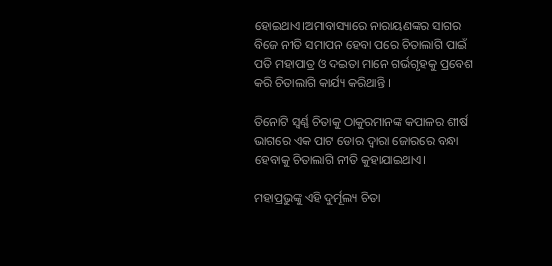ହୋଇଥାଏ।ଅମାବାସ୍ୟାରେ ନାରାୟଣଙ୍କର ସାଗର ବିଜେ ନୀତି ସମାପନ ହେବା ପରେ ଚିତାଲାଗି ପାଇଁ ପତି ମହାପାତ୍ର ଓ ଦଇତା ମାନେ ଗର୍ଭଗୃହକୁ ପ୍ରବେଶ କରି ଚିତାଲାଗି କାର୍ଯ୍ୟ କରିଥାନ୍ତି ।

ତିନୋଟି ସ୍ବର୍ଣ୍ଣ ଚିତାକୁ ଠାକୁରମାନଙ୍କ କପାଳର ଶୀର୍ଷ ଭାଗରେ ଏକ ପାଟ ଡୋର ଦ୍ଵାରା ଜୋରରେ ବନ୍ଧା ହେବାକୁ ଚିତାଲାଗି ନୀତି କୁହାଯାଇଥାଏ।

ମହାପ୍ରଭୁଙ୍କୁ ଏହି ଦୁର୍ମୂଲ୍ୟ ଚିତା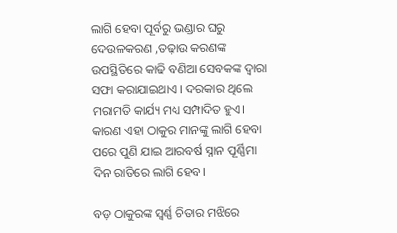ଲାଗି ହେବା ପୂର୍ବରୁ ଭଣ୍ଡାର ଘରୁ ଦେଉଳକରଣ ,ତଢ଼ାଉ କରଣଙ୍କ ଉପସ୍ଥିତିରେ କାଢି ବଣିଆ ସେବକଙ୍କ ଦ୍ୱାରା ସଫା କରାଯାଇଥାଏ । ଦରକାର ଥିଲେ ମରାମତି କାର୍ଯ୍ୟ ମଧ୍ୟ ସମ୍ପାଦିତ ହୁଏ। କାରଣ ଏହା ଠାକୁର ମାନଙ୍କୁ ଲାଗି ହେବା ପରେ ପୁଣି ଯାଇ ଆରବର୍ଷ ସ୍ନାନ ପୂର୍ଣ୍ଣିମା ଦିନ ରାତିରେ ଲାଗି ହେବ।

ବଡ଼ ଠାକୁରଙ୍କ ସ୍ୱର୍ଣ୍ଣ ଚିତାର ମଝିରେ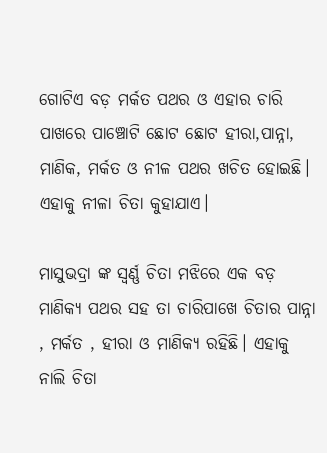ଗୋଟିଏ ବଡ଼ ମର୍କତ ପଥର ଓ ଏହାର ଚାରି ପାଖରେ ପାଞ୍ଚୋଟି ଛୋଟ ଛୋଟ ହୀରା,ପାନ୍ନା, ମାଣିକ, ମର୍କତ ଓ ନୀଳ ପଥର ଖଚିତ ହୋଇଛି। ଏହାକୁ ନୀଳା ଚିତା କୁହାଯାଏ।

ମାସୁଭଦ୍ରା ଙ୍କ ସ୍ଵର୍ଣ୍ଣ ଚିତା ମଝିରେ ଏକ ବଡ଼ ମାଣିକ୍ୟ ପଥର ସହ ତା ଚାରିପାଖେ ଚିତାର ପାନ୍ନା , ମର୍କତ , ହୀରା ଓ ମାଣିକ୍ୟ ରହିଛି। ଏହାକୁ ନାଲି ଚିତା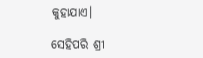କୁହାଯାଏ।

ସେହିପରି ଶ୍ରୀ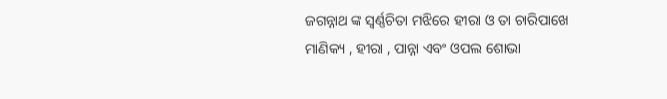ଜଗନ୍ନାଥ ଙ୍କ ସ୍ଵର୍ଣ୍ଣଚିତା ମଝିରେ ହୀରା ଓ ତା ଚାରିପାଖେ ମାଣିକ୍ୟ , ହୀରା , ପାନ୍ନା ଏବଂ ଓପଲ ଶୋଭା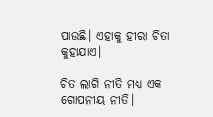ପାଉଛି। ଏହାକୁ ହୀରା ଚିତା କୁହାଯାଏ।

ଚିତ ଲାଗି ନୀତି ମଧ୍ୟ ଏକ ଗୋପନୀୟ ନୀତି।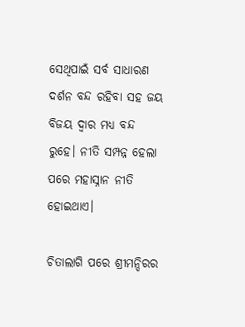ସେଥିପାଇଁ ସର୍ବ ସାଧାରଣ ଦର୍ଶନ ବନ୍ଦ ରହିବା ସହ ଜୟ ବିଜୟ ଦ୍ଵାର ମଧ୍ୟ ବନ୍ଦ ରୁହେ। ନୀତି ସମ୍ପନ୍ନ ହେଲା ପରେ ମହାସ୍ନାନ ନୀତି ହୋଇଥାଏ।

ଚିତାଲାଗି ପରେ ଶ୍ରୀମନ୍ଦିରର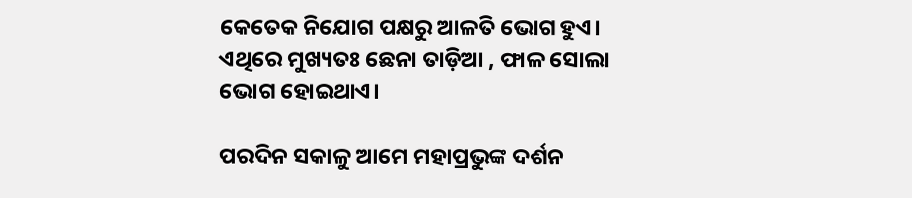କେତେକ ନିଯୋଗ ପକ୍ଷରୁ ଆଳତି ଭୋଗ ହୁଏ। ଏଥିରେ ମୁଖ୍ୟତଃ ଛେନା ତାଡ଼ିଆ , ଫାଳ ସୋଲା ଭୋଗ ହୋଇଥାଏ।

ପରଦିନ ସକାଳୁ ଆମେ ମହାପ୍ରଭୁଙ୍କ ଦର୍ଶନ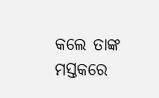କଲେ ତାଙ୍କ ମସ୍ତକରେ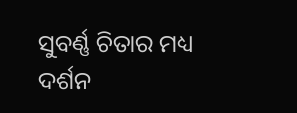ସୁବର୍ଣ୍ଣ ଚିତାର ମଧ୍ୟ ଦର୍ଶନ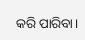କରି ପାରିବା।